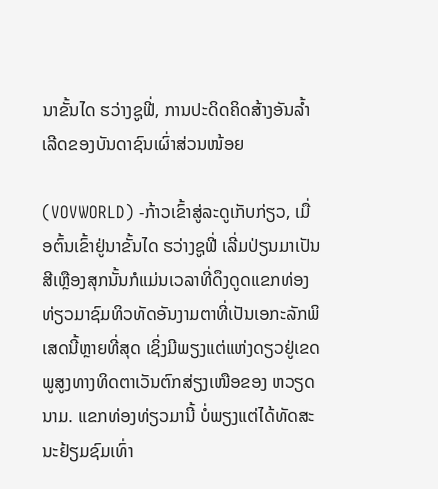ນາຂັ້ນໄດ ຮວ່າງຊູຟີ່, ການປະດິດຄິດສ້າງອັນລ້ຳເລີດຂອງບັນດາຊົນເຜົ່າສ່ວນໜ້ອຍ

(VOVWORLD) -ກ້າວເຂົ້າສູ່ລະດູເກັບກ່ຽວ, ເມື່ອຕົ້ນເຂົ້າຢູ່ນາຂັ້ນໄດ ຮວ່າງຊູຟີ່ ເລີ່ມປ່ຽນມາເປັນສີເຫຼືອງສຸກນັ້ນກໍແມ່ນເວລາທີ່ດຶງດູດແຂກທ່ອງທ່ຽວມາຊົມທິວທັດອັນງາມຕາທີ່ເປັນເອກະລັກພິເສດນີ້ຫຼາຍທີ່ສຸດ ເຊິ່ງມີພຽງແຕ່ແຫ່ງດຽວຢູ່ເຂດພູສູງທາງທິດຕາເວັນຕົກສ່ຽງເໜືອຂອງ ຫວຽດນາມ. ແຂກທ່ອງທ່ຽວມານີ້ ບໍ່ພຽງແຕ່ໄດ້ທັດສະນະຢ້ຽມຊົມເທົ່າ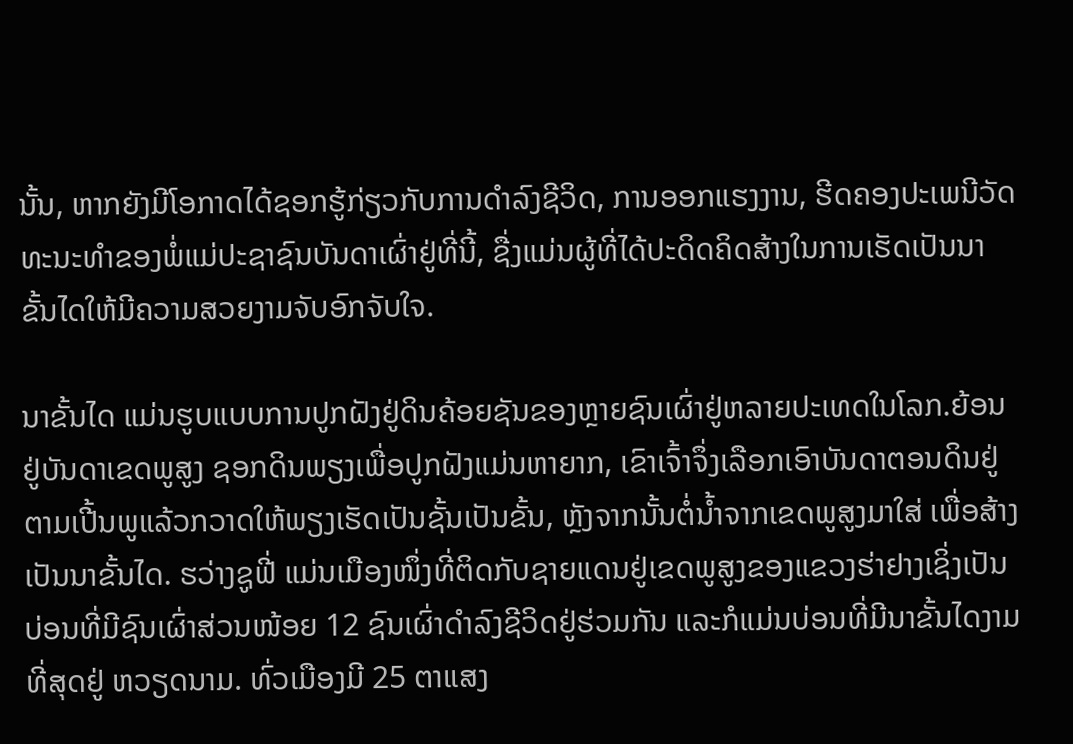ນັ້ນ, ຫາກຍັງມີໂອກາດໄດ້ຊອກຮູ້ກ່ຽວກັບການດຳລົງຊີວິດ, ການອອກແຮງງານ, ຮີດຄອງປະເພນີວັດທະນະທຳຂອງພໍ່ແມ່ປະຊາຊົນບັນດາເຜົ່າຢູ່ທີ່ນີ້, ຊື່ງແມ່ນຜູ້ທີ່ໄດ້ປະດິດຄິດສ້າງໃນການເຮັດເປັນນາຂັ້ນໄດໃຫ້ມີຄວາມສວຍງາມຈັບອົກຈັບໃຈ.

ນາຂັ້ນໄດ ແມ່ນຮູບແບບການປູກຝັງຢູ່ດິນຄ້ອຍຊັນຂອງຫຼາຍຊົນເຜົ່າຢູ່ຫລາຍປະເທດໃນໂລກ.ຍ້ອນຢູ່ບັນດາເຂດພູສູງ ຊອກດິນພຽງເພື່ອປູກຝັງແມ່ນຫາຍາກ, ເຂົາເຈົ້າຈຶ່ງເລືອກເອົາບັນດາຕອນດິນຢູ່ຕາມເປີ້ນພູແລ້ວກວາດໃຫ້ພຽງເຮັດເປັນຊັ້ນເປັນຂັ້ນ, ຫຼັງຈາກນັ້ນຕໍ່ນ້ຳຈາກເຂດພູສູງມາໃສ່ ເພື່ອສ້າງເປັນນາຂັ້ນໄດ. ຮວ່າງຊູຟີ່ ແມ່ນເມືອງໜຶ່ງທີ່ຕິດກັບຊາຍແດນຢູ່ເຂດພູສູງຂອງແຂວງຮ່າຢາງເຊິ່ງເປັນບ່ອນທີ່ມີຊົນເຜົ່າສ່ວນໜ້ອຍ 12 ຊົນເຜົ່າດຳລົງຊີວິດຢູ່ຮ່ວມກັນ ແລະກໍແມ່ນບ່ອນທີ່ມີນາຂັ້ນໄດງາມທີ່ສຸດຢູ່ ຫວຽດນາມ. ທົ່ວເມືອງມີ 25 ຕາແສງ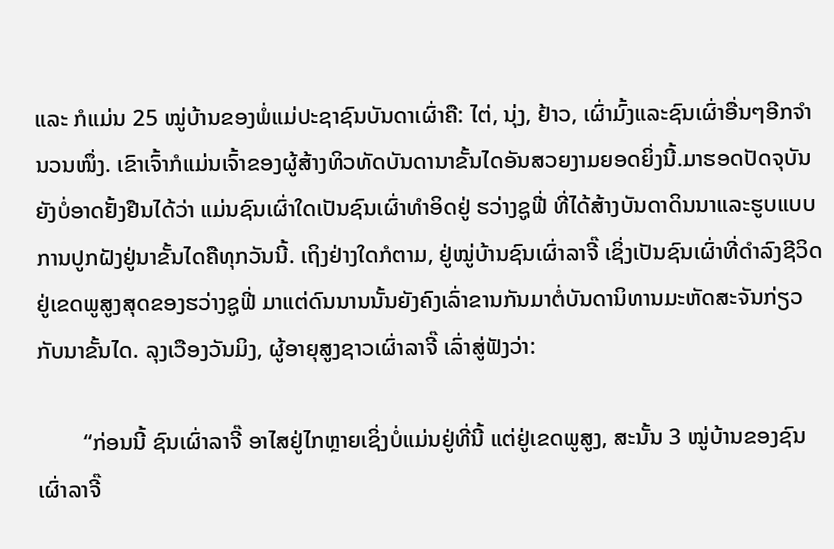ແລະ ກໍແມ່ນ 25 ໝູ່ບ້ານຂອງພໍ່ແມ່ປະຊາຊົນບັນດາເຜົ່າຄື: ໄຕ່, ນຸ່ງ, ຢ້າວ, ເຜົ່າມົ້ງແລະຊົນເຜົ່າອື່ນໆອີກຈຳນວນໜຶ່ງ. ເຂົາເຈົ້າກໍແມ່ນເຈົ້າຂອງຜູ້ສ້າງທິວທັດບັນດານາຂັ້ນໄດອັນສວຍງາມຍອດຍິ່ງນີ້.ມາຮອດປັດຈຸບັນຍັງບໍ່ອາດຢັ້ງຢືນໄດ້ວ່າ ແມ່ນຊົນເຜົ່າໃດເປັນຊົນເຜົ່າທຳອິດຢູ່ ຮວ່າງຊູຟີ່ ທີ່ໄດ້ສ້າງບັນດາດິນນາແລະຮູບແບບການປູກຝັງຢູ່ນາຂັ້ນໄດຄືທຸກວັນນີ້. ເຖິງຢ່າງໃດກໍຕາມ, ຢູ່ໝູ່ບ້ານຊົນເຜົ່າລາຈີ໊ ເຊິ່ງເປັນຊົນເຜົ່າທີ່ດຳລົງຊີວິດຢູ່ເຂດພູສູງສຸດຂອງຮວ່າງຊູຟີ່ ມາແຕ່ດົນນານນັ້ນຍັງຄົງເລົ່າຂານກັນມາຕໍ່ບັນດານິທານມະຫັດສະຈັນກ່ຽວກັບນາຂັ້ນໄດ. ລຸງເວືອງວັນມິງ, ຜູ້ອາຍຸສູງຊາວເຜົ່າລາຈີ໊ ເລົ່າສູ່ຟັງວ່າ:

        “ກ່ອນນີ້ ຊົນເຜົ່າລາຈີ໊ ອາໄສຢູ່ໄກຫຼາຍເຊິ່ງບໍ່ແມ່ນຢູ່ທີ່ນີ້ ແຕ່ຢູ່ເຂດພູສູງ, ສະນັ້ນ 3 ໝູ່ບ້ານຂອງຊົນເຜົ່າລາຈີ໊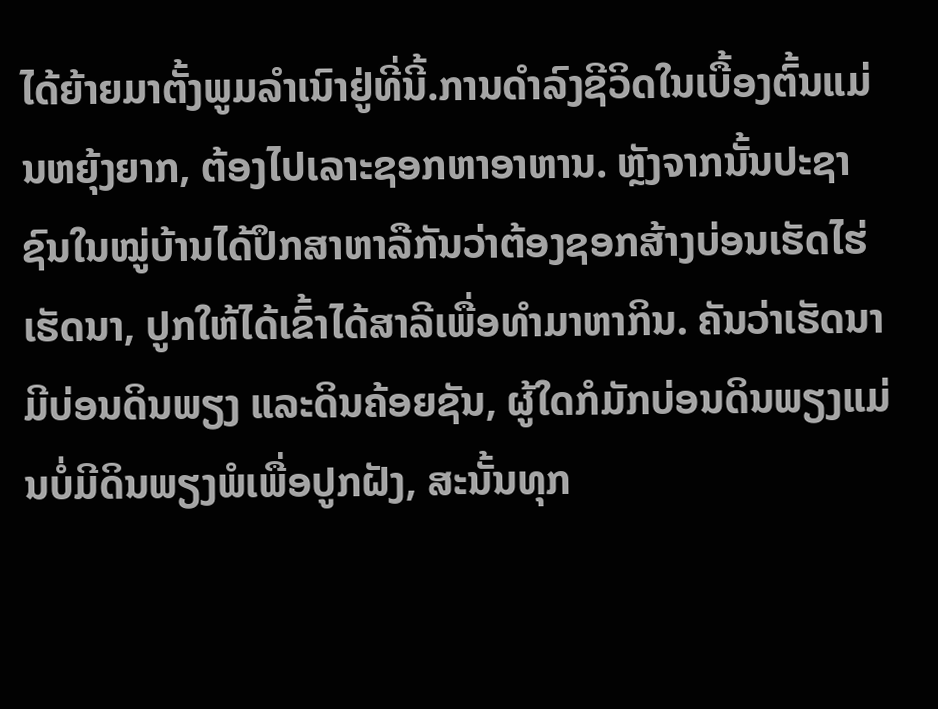ໄດ້ຍ້າຍມາຕັ້ງພູມລຳເນົາຢູ່ທີ່ນີ້.ການດຳລົງຊີວິດໃນເບື້ອງຕົ້ນແມ່ນຫຍຸ້ງຍາກ, ຕ້ອງໄປເລາະຊອກຫາອາຫານ. ຫຼັງຈາກນັ້ນປະຊາຊົນໃນໝູ່ບ້ານໄດ້ປຶກສາຫາລືກັນວ່າຕ້ອງຊອກສ້າງບ່ອນເຮັດໄຮ່ເຮັດນາ, ປູກໃຫ້ໄດ້ເຂົ້າໄດ້ສາລີເພື່ອທຳມາຫາກິນ. ຄັນວ່າເຮັດນາມີບ່ອນດິນພຽງ ແລະດິນຄ້ອຍຊັນ, ຜູ້ໃດກໍມັກບ່ອນດິນພຽງແມ່ນບໍ່ມີດິນພຽງພໍເພື່ອປູກຝັງ, ສະນັ້ນທຸກ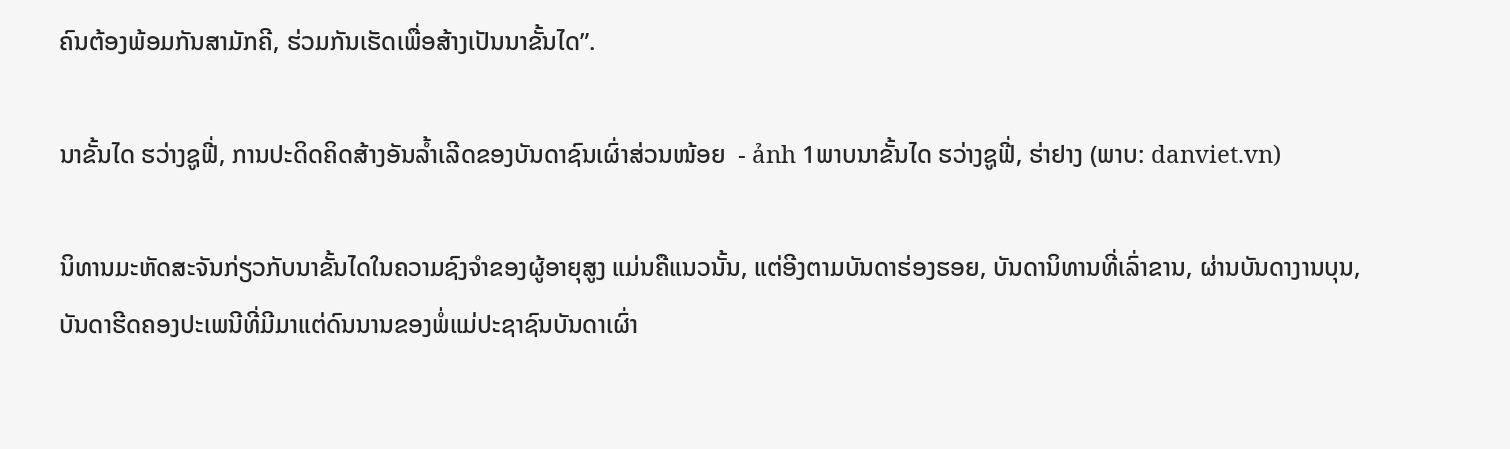ຄົນຕ້ອງພ້ອມກັນສາມັກຄີ, ຮ່ວມກັນເຮັດເພື່ອສ້າງເປັນນາຂັ້ນໄດ”.

ນາຂັ້ນໄດ ຮວ່າງຊູຟີ່, ການປະດິດຄິດສ້າງອັນລ້ຳເລີດຂອງບັນດາຊົນເຜົ່າສ່ວນໜ້ອຍ  - ảnh 1ພາບນາຂັ້ນໄດ ຮວ່າງຊູຟີ່, ຮ່າຢາງ (ພາບ: danviet.vn)

ນິທານມະຫັດສະຈັນກ່ຽວກັບນາຂັ້ນໄດໃນຄວາມຊົງຈຳຂອງຜູ້ອາຍຸສູງ ແມ່ນຄືແນວນັ້ນ, ແຕ່ອີງຕາມບັນດາຮ່ອງຮອຍ, ບັນດານິທານທີ່ເລົ່າຂານ, ຜ່ານບັນດາງານບຸນ, ບັນດາຮີດຄອງປະເພນີທີ່ມີມາແຕ່ດົນນານຂອງພໍ່ແມ່ປະຊາຊົນບັນດາເຜົ່າ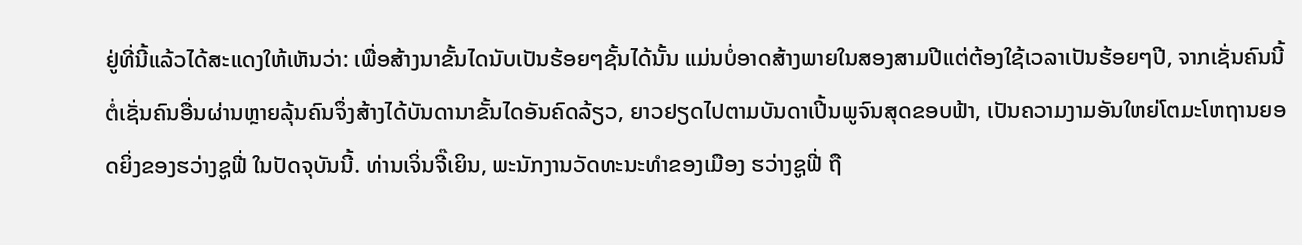ຢູ່ທີ່ນີ້ແລ້ວໄດ້ສະແດງໃຫ້ເຫັນວ່າ: ເພື່ອສ້າງນາຂັ້ນໄດນັບເປັນຮ້ອຍໆຊັ້ນໄດ້ນັ້ນ ແມ່ນບໍ່ອາດສ້າງພາຍໃນສອງສາມປີແຕ່ຕ້ອງໃຊ້ເວລາເປັນຮ້ອຍໆປີ, ຈາກເຊັ່ນຄົນນີ້ຕໍ່ເຊັ່ນຄົນອື່ນຜ່ານຫຼາຍລຸ້ນຄົນຈຶ່ງສ້າງໄດ້ບັນດານາຂັ້ນໄດອັນຄົດລ້ຽວ, ຍາວຢຽດໄປຕາມບັນດາເປີ້ນພູຈົນສຸດຂອບຟ້າ, ເປັນຄວາມງາມອັນໃຫຍ່ໂຕມະໂຫຖານຍອດຍິ່ງຂອງຮວ່າງຊູຟີ່ ໃນປັດຈຸບັນນີ້. ທ່ານເຈິ່ນຈີ໊ເຍິນ, ພະນັກງານວັດທະນະທຳຂອງເມືອງ ຮວ່າງຊູຟີ່ ຖື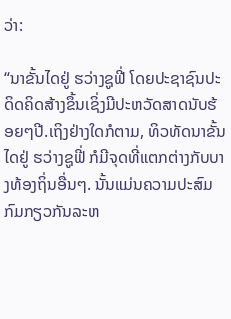ວ່າ:

“ນາຂັ້ນໄດຢູ່ ຮວ່າງຊູຟີ່ ໂດຍປະຊາຊົນປະດິດຄິດສ້າງຂຶ້ນເຊິ່ງມີປະຫວັດສາດນັບຮ້ອຍໆປີ.ເຖິງຢ່າງໃດກໍຕາມ, ທິວທັດນາຂັ້ນໄດຢູ່ ຮວ່າງຊູຟີ່ ກໍມີຈຸດທີ່ແຕກຕ່າງກັບບາງທ້ອງຖິ່ນອື່ນໆ. ນັ້ນແມ່ນຄວາມປະສົມກົມກຽວກັນລະຫ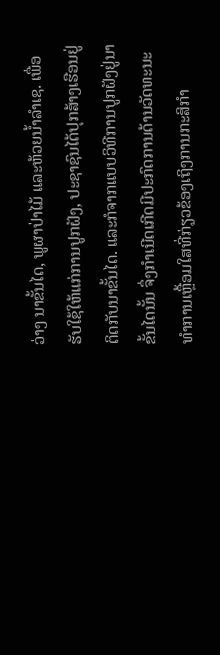ວ່າງ ນາຂັ້ນໄດ, ພູຜາປ່າໄມ້ ແລະຫ້ວຍນ້ຳລຳເຊ. ເພື່ອຮັບໃຊ້ໃຫ້ແກ່ການປູກຝັງ, ປະຊາຊົນໄດ້ປຸກສ້າງເຮືອນຢູ່ຕິດກັບນາຂັ້ນໄດ. ແລະກໍຈາກແບບວິທີການປູກຝັງຢູ່ນາຂັ້ນໄດນັ້ນ ຈຶ່ງກຳເນີດເກີດມີປະກົດການດ້ານວັດທະນະທຳການເຫຼື້ອມໃສທີ່ກ່ຽວຂ້ອງເຖິງການກະສິກຳ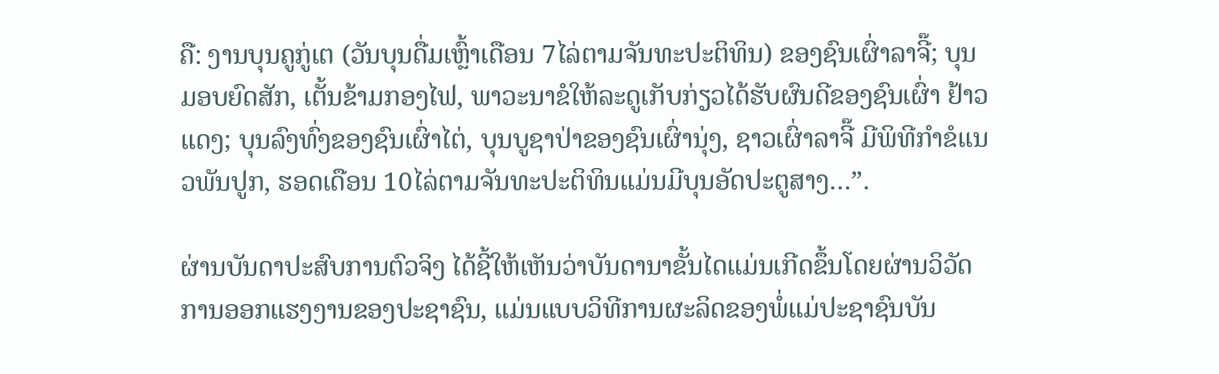ຄື: ງານບຸນຄູກູ່ເຕ (ວັນບຸນດື່ມເຫຼົ້າເດືອນ 7ໄລ່ຕາມຈັນທະປະຕິທິນ) ຂອງຊົນເຜົ່າລາຈີ໊; ບຸນມອບຍົດສັກ, ເຕັ້ນຂ້າມກອງໄຟ, ພາວະນາຂໍໃຫ້ລະດູເກັບກ່ຽວໄດ້ຮັບຜົນດີຂອງຊົນເຜົ່າ ຢ້າວແດງ; ບຸນລົງທົ່ງຂອງຊົນເຜົ່າໄຕ່, ບຸນບູຊາປ່າຂອງຊົນເຜົ່ານຸ່ງ, ຊາວເຜົ່າລາຈີ໊ ມີພິທີກຳຂໍແນວພັນປູກ, ຮອດເດືອນ 10ໄລ່ຕາມຈັນທະປະຕິທິນແມ່ນມີບຸນອັດປະຕູສາງ…”.

ຜ່ານບັນດາປະສົບການຕົວຈິງ ໄດ້ຊີ້ໃຫ້ເຫັນວ່າບັນດານາຂັ້ນໄດແມ່ນເກີດຂຶ້ນໂດຍຜ່ານວິວັດການອອກແຮງງານຂອງປະຊາຊົນ, ແມ່ນແບບວິທີການຜະລິດຂອງພໍ່ແມ່ປະຊາຊົນບັນ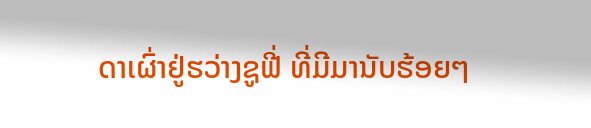ດາເຜົ່າຢູ່ຮວ່າງຊູຟີ່ ທີ່ມີມານັບຮ້ອຍໆ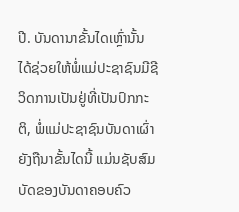ປີ. ບັນດານາຂັ້ນໄດເຫຼົ່ານັ້ນ ໄດ້ຊ່ວຍໃຫ້ພໍ່ແມ່ປະຊາຊົນມີຊີວິດການເປັນຢູ່ທີ່ເປັນປົກກະຕິ, ພໍ່ແມ່ປະຊາຊົນບັນດາເຜົ່າຍັງຖືນາຂັ້ນໄດນີ້ ແມ່ນຊັບສົມບັດຂອງບັນດາຄອບຄົວ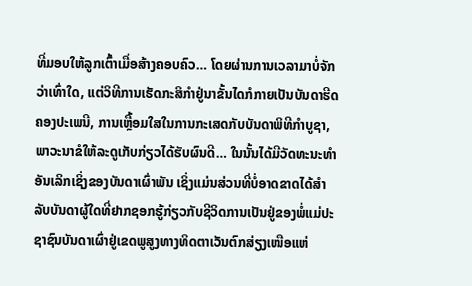ທີ່ມອບໃຫ້ລູກເຕົ້າເມື່ອສ້າງຄອບຄົວ… ໂດຍຜ່ານການເວລາມາບໍ່ຈັກວ່າເທົ່າໃດ, ແຕ່ວິທີການເຮັດກະສິກຳຢູ່ນາຂັ້ນໄດກໍກາຍເປັນບັນດາຮີດຄອງປະເພນີ, ການເຫຼື້ອມໃສໃນການກະເສດກັບບັນດາພິທີກຳບູຊາ, ພາວະນາຂໍໃຫ້ລະດູເກັບກ່ຽວໄດ້ຮັບຜົນດີ… ໃນນັ້ນໄດ້ມີວັດທະນະທຳອັນເລິກເຊິ່ງຂອງບັນດາເຜົ່າພັນ ເຊິ່ງແມ່ນສ່ວນທີ່ບໍ່ອາດຂາດໄດ້ສຳລັບບັນດາຜູ້ໃດທີ່ຢາກຊອກຮູ້ກ່ຽວກັບຊີວິດການເປັນຢູ່ຂອງພໍ່ແມ່ປະຊາຊົນບັນດາເຜົ່າຢູ່ເຂດພູສູງທາງທິດຕາເວັນຕົກສ່ຽງເໜືອແຫ່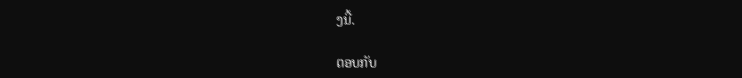ງນີ້.

ຕອບກັບ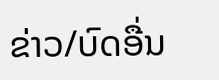ຂ່າວ/ບົດອື່ນ